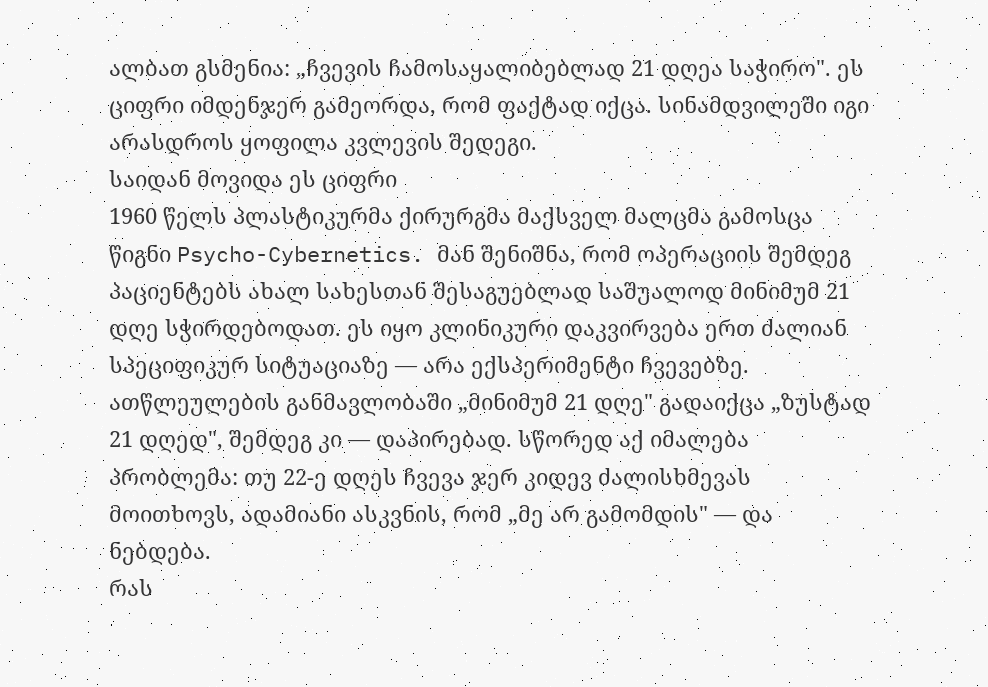ალბათ გსმენია: „ჩვევის ჩამოსაყალიბებლად 21 დღეა საჭირო". ეს ციფრი იმდენჯერ გამეორდა, რომ ფაქტად იქცა. სინამდვილეში იგი არასდროს ყოფილა კვლევის შედეგი.
საიდან მოვიდა ეს ციფრი
1960 წელს პლასტიკურმა ქირურგმა მაქსველ მალცმა გამოსცა წიგნი Psycho-Cybernetics. მან შენიშნა, რომ ოპერაციის შემდეგ პაციენტებს ახალ სახესთან შესაგუებლად საშუალოდ მინიმუმ 21 დღე სჭირდებოდათ. ეს იყო კლინიკური დაკვირვება ერთ ძალიან სპეციფიკურ სიტუაციაზე — არა ექსპერიმენტი ჩვევებზე.
ათწლეულების განმავლობაში „მინიმუმ 21 დღე" გადაიქცა „ზუსტად 21 დღედ", შემდეგ კი — დაპირებად. სწორედ აქ იმალება პრობლემა: თუ 22-ე დღეს ჩვევა ჯერ კიდევ ძალისხმევას მოითხოვს, ადამიანი ასკვნის, რომ „მე არ გამომდის" — და ნებდება.
რას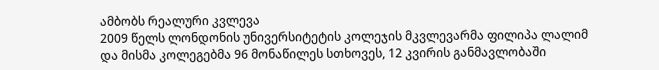ამბობს რეალური კვლევა
2009 წელს ლონდონის უნივერსიტეტის კოლეჯის მკვლევარმა ფილიპა ლალიმ და მისმა კოლეგებმა 96 მონაწილეს სთხოვეს, 12 კვირის განმავლობაში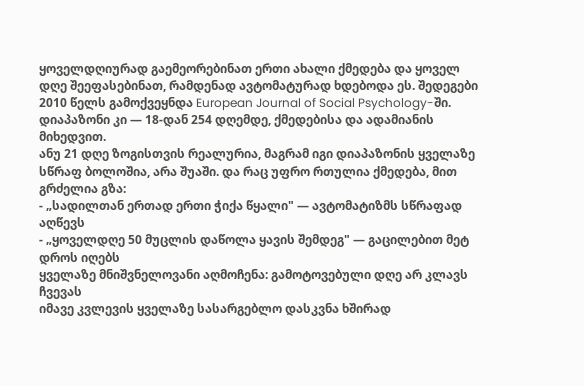ყოველდღიურად გაემეორებინათ ერთი ახალი ქმედება და ყოველ დღე შეეფასებინათ, რამდენად ავტომატურად ხდებოდა ეს. შედეგები 2010 წელს გამოქვეყნდა European Journal of Social Psychology-ში.
დიაპაზონი კი — 18-დან 254 დღემდე, ქმედებისა და ადამიანის მიხედვით.
ანუ 21 დღე ზოგისთვის რეალურია, მაგრამ იგი დიაპაზონის ყველაზე სწრაფ ბოლოშია, არა შუაში. და რაც უფრო რთულია ქმედება, მით გრძელია გზა:
- „სადილთან ერთად ერთი ჭიქა წყალი" — ავტომატიზმს სწრაფად აღწევს
- „ყოველდღე 50 მუცლის დაწოლა ყავის შემდეგ" — გაცილებით მეტ დროს იღებს
ყველაზე მნიშვნელოვანი აღმოჩენა: გამოტოვებული დღე არ კლავს ჩვევას
იმავე კვლევის ყველაზე სასარგებლო დასკვნა ხშირად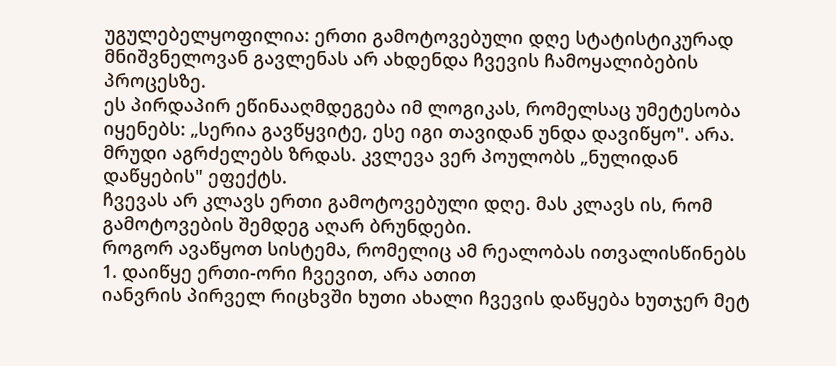უგულებელყოფილია: ერთი გამოტოვებული დღე სტატისტიკურად მნიშვნელოვან გავლენას არ ახდენდა ჩვევის ჩამოყალიბების პროცესზე.
ეს პირდაპირ ეწინააღმდეგება იმ ლოგიკას, რომელსაც უმეტესობა იყენებს: „სერია გავწყვიტე, ესე იგი თავიდან უნდა დავიწყო". არა. მრუდი აგრძელებს ზრდას. კვლევა ვერ პოულობს „ნულიდან დაწყების" ეფექტს.
ჩვევას არ კლავს ერთი გამოტოვებული დღე. მას კლავს ის, რომ გამოტოვების შემდეგ აღარ ბრუნდები.
როგორ ავაწყოთ სისტემა, რომელიც ამ რეალობას ითვალისწინებს
1. დაიწყე ერთი-ორი ჩვევით, არა ათით
იანვრის პირველ რიცხვში ხუთი ახალი ჩვევის დაწყება ხუთჯერ მეტ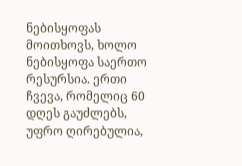ნებისყოფას მოითხოვს, ხოლო ნებისყოფა საერთო რესურსია. ერთი ჩვევა, რომელიც 60 დღეს გაუძლებს, უფრო ღირებულია,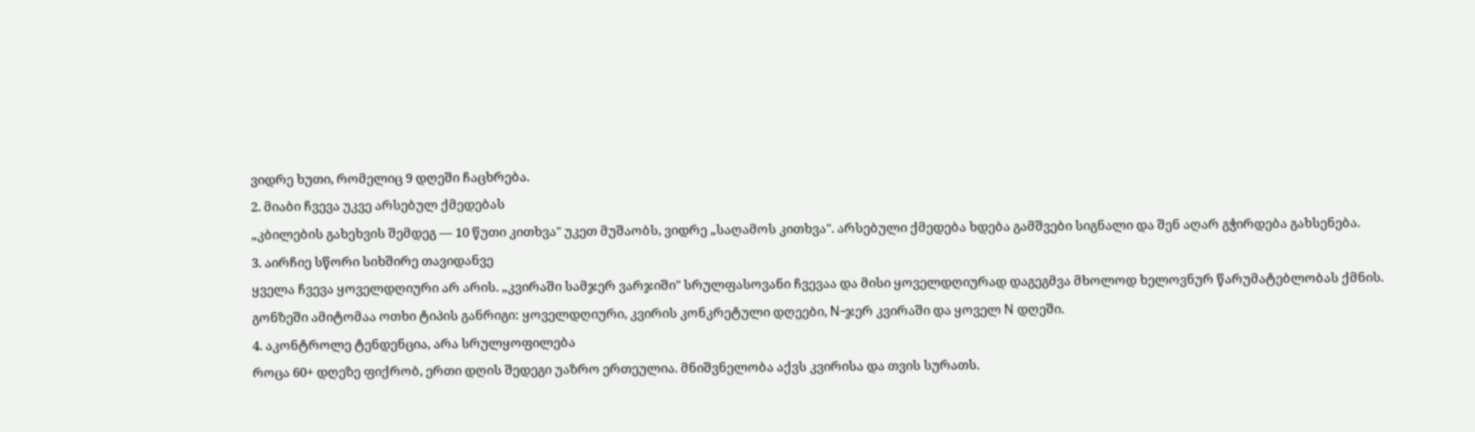ვიდრე ხუთი, რომელიც 9 დღეში ჩაცხრება.
2. მიაბი ჩვევა უკვე არსებულ ქმედებას
„კბილების გახეხვის შემდეგ — 10 წუთი კითხვა" უკეთ მუშაობს, ვიდრე „საღამოს კითხვა". არსებული ქმედება ხდება გამშვები სიგნალი და შენ აღარ გჭირდება გახსენება.
3. აირჩიე სწორი სიხშირე თავიდანვე
ყველა ჩვევა ყოველდღიური არ არის. „კვირაში სამჯერ ვარჯიში" სრულფასოვანი ჩვევაა და მისი ყოველდღიურად დაგეგმვა მხოლოდ ხელოვნურ წარუმატებლობას ქმნის. გონზეში ამიტომაა ოთხი ტიპის განრიგი: ყოველდღიური, კვირის კონკრეტული დღეები, N-ჯერ კვირაში და ყოველ N დღეში.
4. აკონტროლე ტენდენცია, არა სრულყოფილება
როცა 60+ დღეზე ფიქრობ, ერთი დღის შედეგი უაზრო ერთეულია. მნიშვნელობა აქვს კვირისა და თვის სურათს.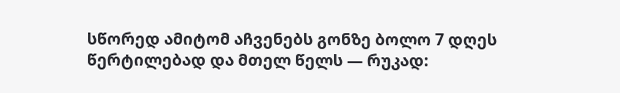სწორედ ამიტომ აჩვენებს გონზე ბოლო 7 დღეს წერტილებად და მთელ წელს — რუკად: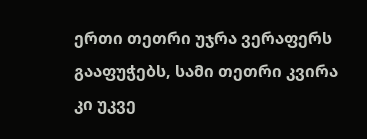ერთი თეთრი უჯრა ვერაფერს გააფუჭებს, სამი თეთრი კვირა კი უკვე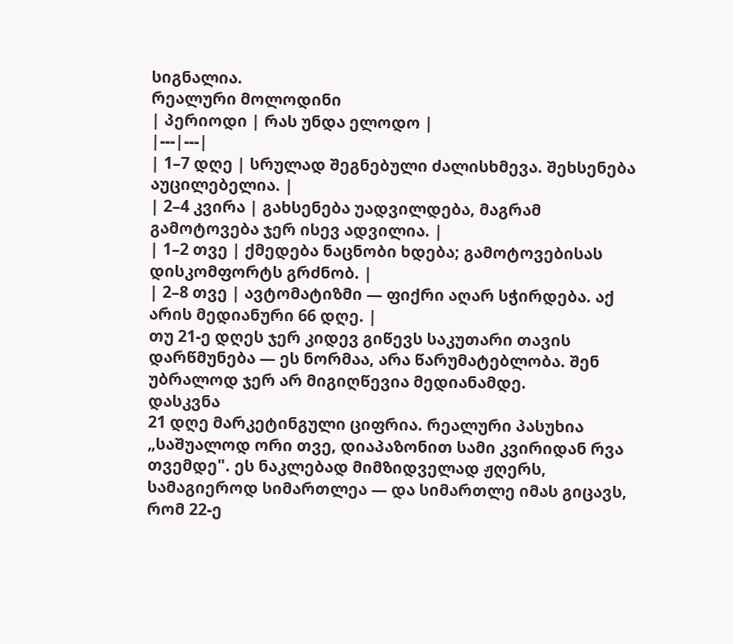სიგნალია.
რეალური მოლოდინი
| პერიოდი | რას უნდა ელოდო |
|---|---|
| 1–7 დღე | სრულად შეგნებული ძალისხმევა. შეხსენება აუცილებელია. |
| 2–4 კვირა | გახსენება უადვილდება, მაგრამ გამოტოვება ჯერ ისევ ადვილია. |
| 1–2 თვე | ქმედება ნაცნობი ხდება; გამოტოვებისას დისკომფორტს გრძნობ. |
| 2–8 თვე | ავტომატიზმი — ფიქრი აღარ სჭირდება. აქ არის მედიანური 66 დღე. |
თუ 21-ე დღეს ჯერ კიდევ გიწევს საკუთარი თავის დარწმუნება — ეს ნორმაა, არა წარუმატებლობა. შენ უბრალოდ ჯერ არ მიგიღწევია მედიანამდე.
დასკვნა
21 დღე მარკეტინგული ციფრია. რეალური პასუხია „საშუალოდ ორი თვე, დიაპაზონით სამი კვირიდან რვა თვემდე". ეს ნაკლებად მიმზიდველად ჟღერს, სამაგიეროდ სიმართლეა — და სიმართლე იმას გიცავს, რომ 22-ე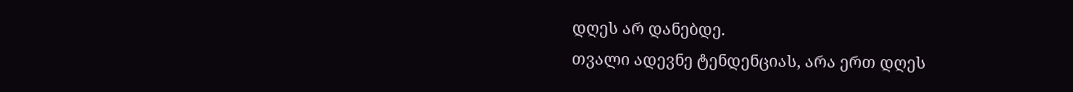დღეს არ დანებდე.
თვალი ადევნე ტენდენციას, არა ერთ დღეს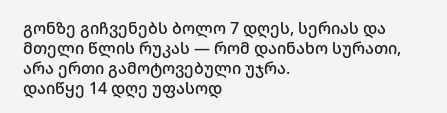გონზე გიჩვენებს ბოლო 7 დღეს, სერიას და მთელი წლის რუკას — რომ დაინახო სურათი, არა ერთი გამოტოვებული უჯრა.
დაიწყე 14 დღე უფასოდ